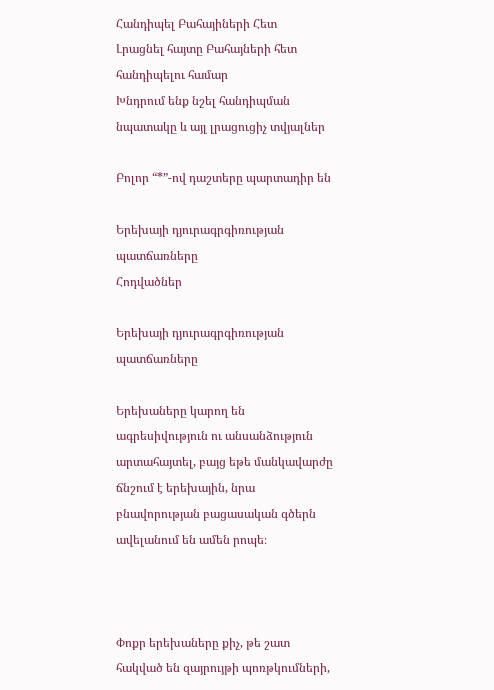Հանդիպել Բահայիների Հետ
Լրացնել հայտը Բահայների հետ հանդիպելու համար
Խնդրում ենք նշել հանդիպման նպատակը և այլ լրացուցիչ տվյալներ

Բոլոր “*”-ով դաշտերը պարտադիր են

Երեխայի դյուրագրգիռության պատճառները
Հոդվածներ

Երեխայի դյուրագրգիռության պատճառները

Երեխաները կարող են ագրեսիվություն ու անսանձություն արտահայտել, բայց եթե մանկավարժը ճնշում է երեխային, նրա բնավորության բացասական գծերն ավելանում են ամեն րոպե։



Փոքր երեխաները քիչ, թե շատ հակված են զայրույթի պոռթկումների,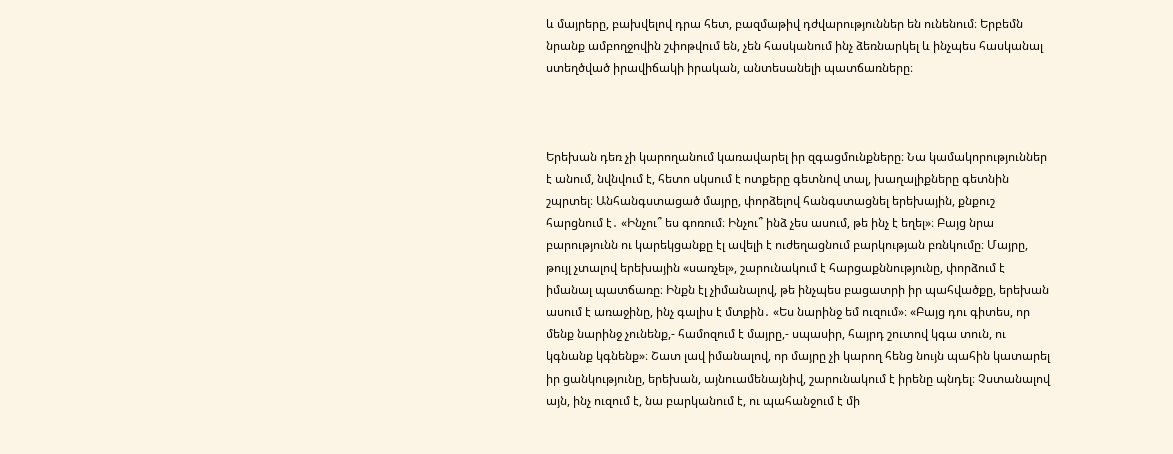և մայրերը, բախվելով դրա հետ, բազմաթիվ դժվարություններ են ունենում։ Երբեմն նրանք ամբողջովին շփոթվում են, չեն հասկանում ինչ ձեռնարկել և ինչպես հասկանալ ստեղծված իրավիճակի իրական, անտեսանելի պատճառները։



Երեխան դեռ չի կարողանում կառավարել իր զգացմունքները։ Նա կամակորություններ է անում, նվնվում է, հետո սկսում է ոտքերը գետնով տալ, խաղալիքները գետնին շպրտել։ Անհանգստացած մայրը, փորձելով հանգստացնել երեխային, քնքուշ հարցնում է․ «Ինչու՞ ես գոռում։ Ինչու՞ ինձ չես ասում, թե ինչ է եղել»։ Բայց նրա բարությունն ու կարեկցանքը էլ ավելի է ուժեղացնում բարկության բռնկումը։ Մայրը, թույլ չտալով երեխային «սառչել», շարունակում է հարցաքննությունը, փորձում է իմանալ պատճառը։ Ինքն էլ չիմանալով, թե ինչպես բացատրի իր պահվածքը, երեխան ասում է առաջինը, ինչ գալիս է մտքին․ «Ես նարինջ եմ ուզում»։ «Բայց դու գիտես, որ մենք նարինջ չունենք,- համոզում է մայրը,- սպասիր, հայրդ շուտով կգա տուն, ու կգնանք կգնենք»։ Շատ լավ իմանալով, որ մայրը չի կարող հենց նույն պահին կատարել իր ցանկությունը, երեխան, այնուամենայնիվ, շարունակում է իրենը պնդել։ Չստանալով այն, ինչ ուզում է, նա բարկանում է, ու պահանջում է մի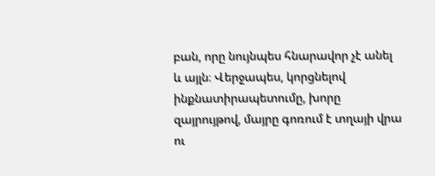բան, որը նույնպես հնարավոր չէ անել և այլն։ Վերջապես, կորցնելով ինքնատիրապետումը, խորը զայրույթով, մայրը գոռում է տղայի վրա ու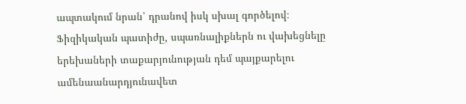ապտակում նրան՝ դրանով իսկ սխալ գործելով։ Ֆիզիկական պատիժը, սպառնալիքներն ու վախեցնելը  երեխաների տաքարյունության դեմ պայքարելու ամենաանարդյունավետ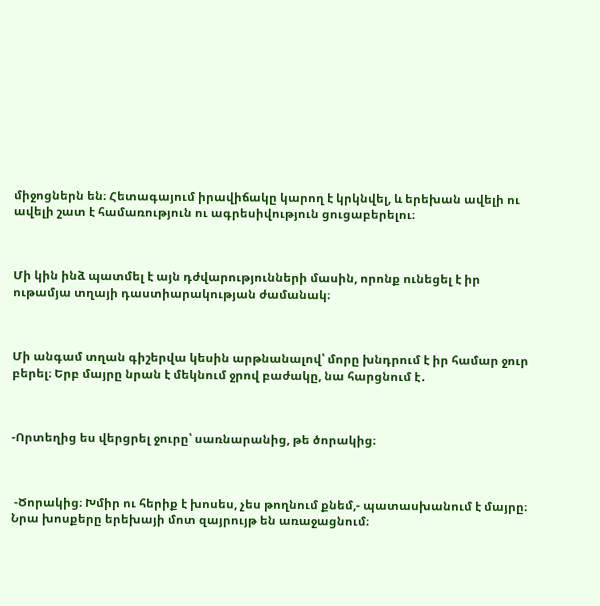միջոցներն են։ Հետագայում իրավիճակը կարող է կրկնվել, և երեխան ավելի ու ավելի շատ է համառություն ու ագրեսիվություն ցուցաբերելու։



Մի կին ինձ պատմել է այն դժվարությունների մասին, որոնք ունեցել է իր ութամյա տղայի դաստիարակության ժամանակ։



Մի անգամ տղան գիշերվա կեսին արթնանալով՝ մորը խնդրում է իր համար ջուր բերել։ Երբ մայրը նրան է մեկնում ջրով բաժակը, նա հարցնում է․



-Որտեղից ես վերցրել ջուրը՝ սառնարանից, թե ծորակից։



 -Ծորակից։ Խմիր ու հերիք է խոսես, չես թողնում քնեմ,- պատասխանում է մայրը։ Նրա խոսքերը երեխայի մոտ զայրույթ են առաջացնում։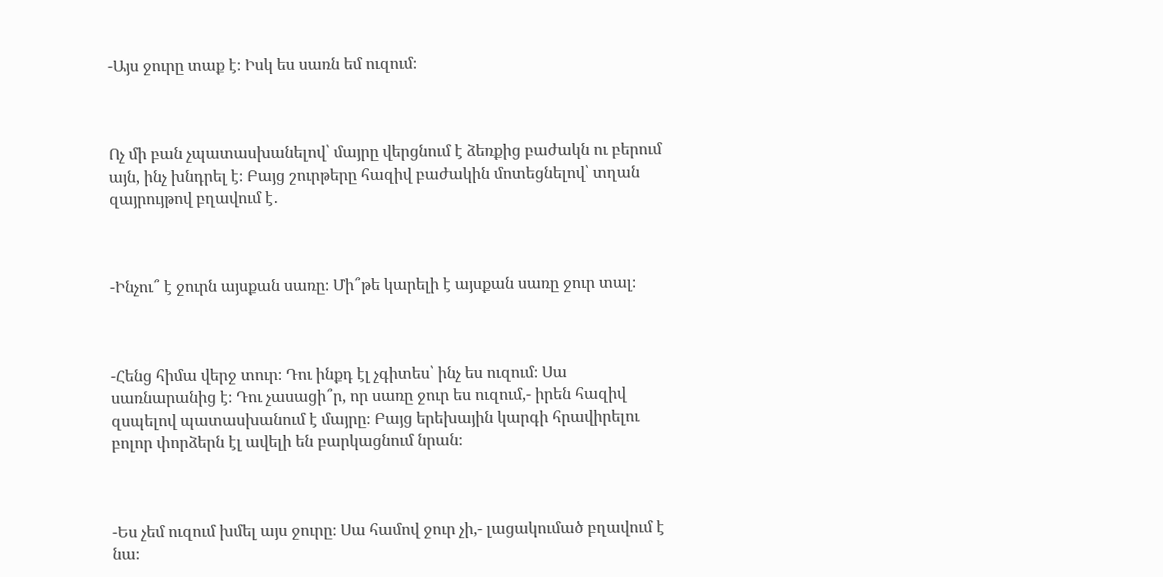-Այս ջուրը տաք է։ Իսկ ես սառն եմ ուզում։



Ոչ մի բան չպատասխանելով՝ մայրը վերցնում է ձեռքից բաժակն ու բերում այն, ինչ խնդրել է։ Բայց շուրթերը հազիվ բաժակին մոտեցնելով՝ տղան զայրույթով բղավում է․



-Ինչու՞ է ջուրն այսքան սառը։ Մի՞թե կարելի է այսքան սառը ջուր տալ։



-Հենց հիմա վերջ տուր։ Դու ինքդ էլ չգիտես՝ ինչ ես ուզում։ Սա սառնարանից է։ Դու չասացի՞ր, որ սառը ջուր ես ուզում,- իրեն հազիվ զսպելով պատասխանում է մայրը։ Բայց երեխային կարգի հրավիրելու բոլոր փորձերն էլ ավելի են բարկացնում նրան։



-Ես չեմ ուզում խմել այս ջուրը։ Սա համով ջուր չի,- լացակումած բղավում է նա։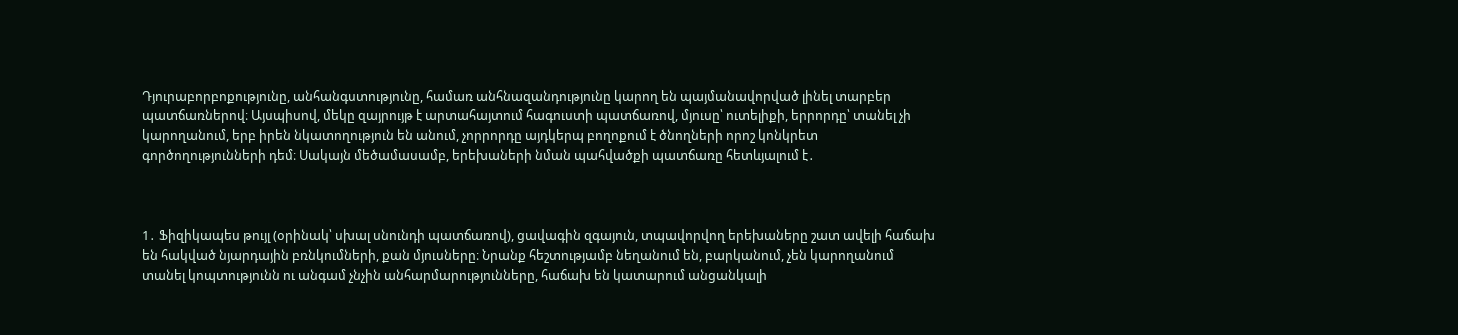Դյուրաբորբոքությունը, անհանգստությունը, համառ անհնազանդությունը կարող են պայմանավորված լինել տարբեր պատճառներով։ Այսպիսով, մեկը զայրույթ է արտահայտում հագուստի պատճառով, մյուսը՝ ուտելիքի, երրորդը՝ տանել չի կարողանում, երբ իրեն նկատողություն են անում, չորրորդը այդկերպ բողոքում է ծնողների որոշ կոնկրետ գործողությունների դեմ։ Սակայն մեծամասամբ, երեխաների նման պահվածքի պատճառը հետևյալում է․



1․ Ֆիզիկապես թույլ (օրինակ՝ սխալ սնունդի պատճառով), ցավագին զգայուն, տպավորվող երեխաները շատ ավելի հաճախ են հակված նյարդային բռնկումների, քան մյուսները։ Նրանք հեշտությամբ նեղանում են, բարկանում, չեն կարողանում տանել կոպտությունն ու անգամ չնչին անհարմարությունները, հաճախ են կատարում անցանկալի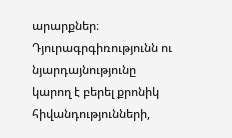արարքներ։ Դյուրագրգիռությունն ու նյարդայնությունը կարող է բերել քրոնիկ հիվանդությունների,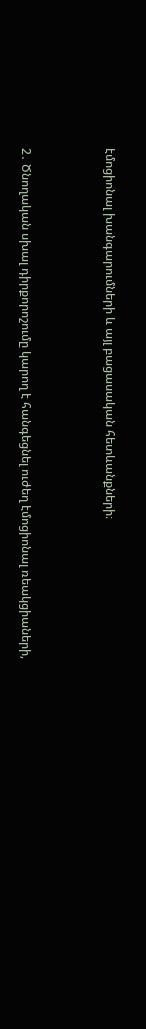էմոցիոնալ խանգարումների և այլ բացասական հետևանքների։



2․ Ծնողական սխալ դիրքորոշումը կարող է հանգեցնել ուժեղ էմոցիոնալ ռեակցիաների,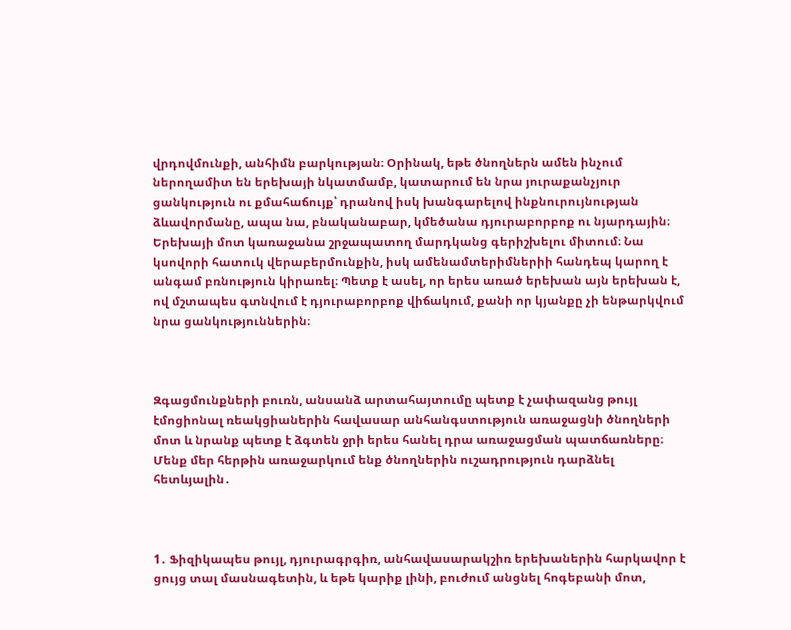վրդովմունքի, անհիմն բարկության։ Օրինակ, եթե ծնողներն ամեն ինչում ներողամիտ են երեխայի նկատմամբ, կատարում են նրա յուրաքանչյուր ցանկություն ու քմահաճույք՝ դրանով իսկ խանգարելով ինքնուրույնության ձևավորմանը, ապա նա, բնականաբար, կմեծանա դյուրաբորբոք ու նյարդային։ Երեխայի մոտ կառաջանա շրջապատող մարդկանց գերիշխելու միտում։ Նա կսովորի հատուկ վերաբերմունքին, իսկ ամենամտերիմներիի հանդեպ կարող է անգամ բռնություն կիրառել։ Պետք է ասել, որ երես առած երեխան այն երեխան է, ով մշտապես գտնվում է դյուրաբորբոք վիճակում, քանի որ կյանքը չի ենթարկվում նրա ցանկություններին։



Զգացմունքների բուռն, անսանձ արտահայտումը պետք է չափազանց թույլ էմոցիոնալ ռեակցիաներին հավասար անհանգստություն առաջացնի ծնողների մոտ և նրանք պետք է ձգտեն ջրի երես հանել դրա առաջացման պատճառները։ Մենք մեր հերթին առաջարկում ենք ծնողներին ուշադրություն դարձնել հետևյալին․



1․ Ֆիզիկապես թույլ, դյուրագրգիռ, անհավասարակշիռ երեխաներին հարկավոր է ցույց տալ մասնագետին, և եթե կարիք լինի, բուժում անցնել հոգեբանի մոտ,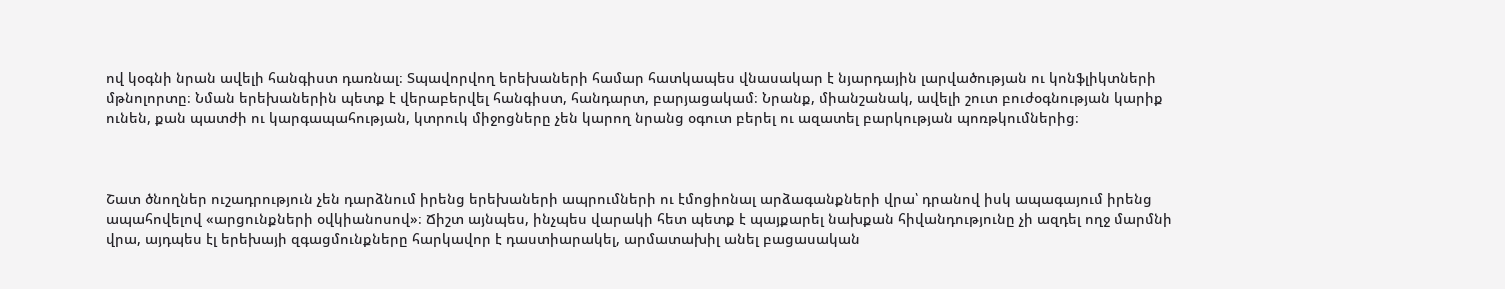ով կօգնի նրան ավելի հանգիստ դառնալ։ Տպավորվող երեխաների համար հատկապես վնասակար է նյարդային լարվածության ու կոնֆլիկտների մթնոլորտը։ Նման երեխաներին պետք է վերաբերվել հանգիստ, հանդարտ, բարյացակամ։ Նրանք, միանշանակ, ավելի շուտ բուժօգնության կարիք ունեն, քան պատժի ու կարգապահության, կտրուկ միջոցները չեն կարող նրանց օգուտ բերել ու ազատել բարկության պոռթկումներից։



Շատ ծնողներ ուշադրություն չեն դարձնում իրենց երեխաների ապրումների ու էմոցիոնալ արձագանքների վրա՝ դրանով իսկ ապագայում իրենց ապահովելով «արցունքների օվկիանոսով»։ Ճիշտ այնպես, ինչպես վարակի հետ պետք է պայքարել նախքան հիվանդությունը չի ազդել ողջ մարմնի վրա, այդպես էլ երեխայի զգացմունքները հարկավոր է դաստիարակել, արմատախիլ անել բացասական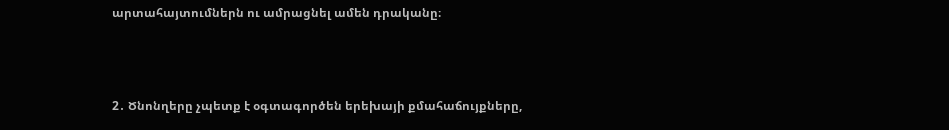արտահայտումներն ու ամրացնել ամեն դրականը։



2․ Ծնոնղերը չպետք է օգտագործեն երեխայի քմահաճույքները,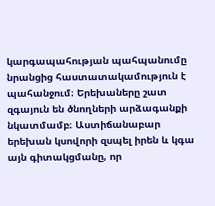կարգապահության պահպանումը նրանցից հաստատակամություն է պահանջում։ Երեխաները շատ զգայուն են ծնողների արձագանքի նկատմամբ։ Աստիճանաբար երեխան կսովորի զսպել իրեն և կգա այն գիտակցմանը, որ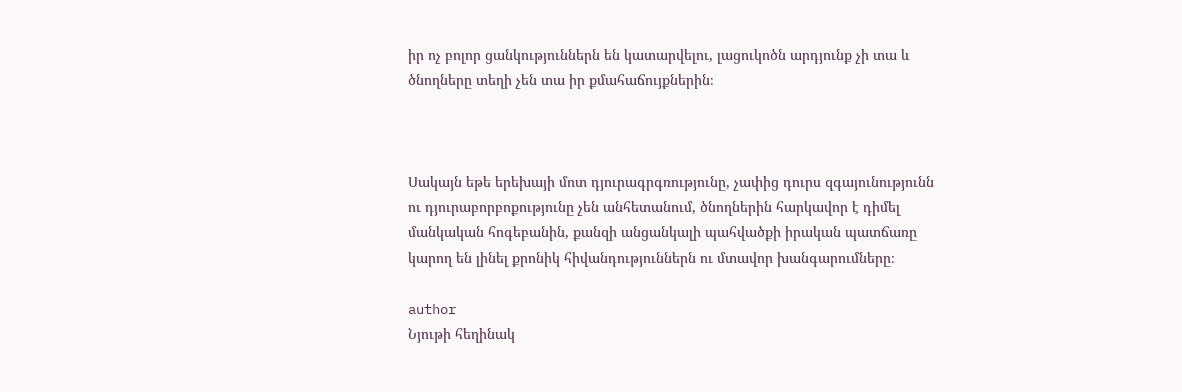իր ոչ բոլոր ցանկություններն են կատարվելու, լացուկոծն արդյունք չի տա և ծնողները տեղի չեն տա իր քմահաճույքներին։



Սակայն եթե երեխայի մոտ դյուրագրգռությունը, չափից դուրս զգայունությունն ու դյուրաբորբոքությունը չեն անհետանում, ծնողներին հարկավոր է դիմել մանկական հոգեբանին, քանզի անցանկալի պահվածքի իրական պատճառը կարող են լինել քրոնիկ հիվանդություններն ու մտավոր խանգարումները։

author
Նյութի հեղինակ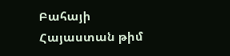Բահայի Հայաստան թիմ